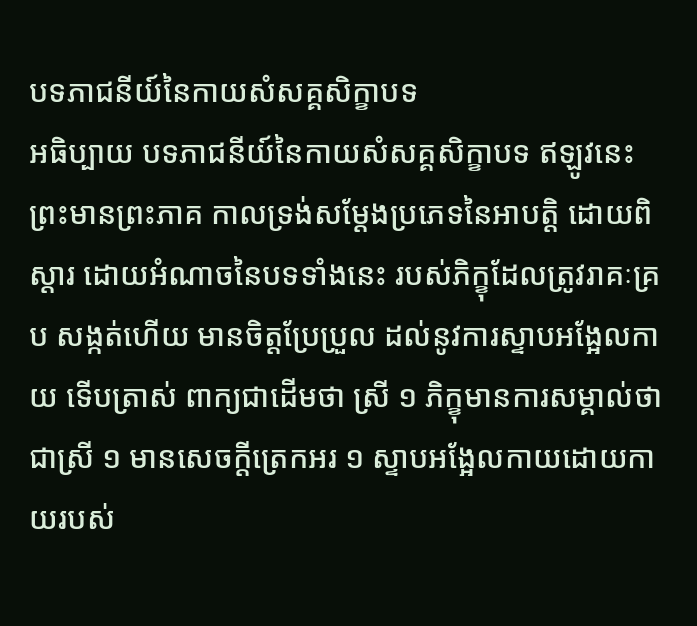បទភាជនីយ៍នៃកាយសំសគ្គសិក្ខាបទ
អធិប្បាយ បទភាជនីយ៍នៃកាយសំសគ្គសិក្ខាបទ ឥឡូវនេះ ព្រះមានព្រះភាគ កាលទ្រង់សម្តែងប្រភេទនៃអាបត្តិ ដោយពិស្តារ ដោយអំណាចនៃបទទាំងនេះ របស់ភិក្ខុដែលត្រូវរាគៈគ្រប សង្កត់ហើយ មានចិត្តប្រែប្រួល ដល់នូវការស្ទាបអង្អែលកាយ ទើបត្រាស់ ពាក្យជាដើមថា ស្រី ១ ភិក្ខុមានការសម្គាល់ថាជាស្រី ១ មានសេចក្តីត្រេកអរ ១ ស្ទាបអង្អែលកាយដោយកាយរបស់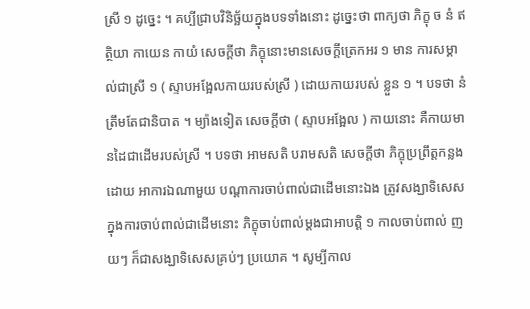ស្រី ១ ដូច្នេះ ។ គប្បីជ្រាបវិនិច្ឆ័យក្នុងបទទាំងនោះ ដូច្នេះថា ពាក្យថា ភិក្ខុ ច នំ ឥត្ថិយា កាយេន កាយំ សេចក្តីថា ភិក្ខុនោះមានសេចក្តីត្រេកអរ ១ មាន ការសម្គាល់ជាស្រី ១ ( ស្ទាបអង្អែលកាយរបស់ស្រី ) ដោយកាយរបស់ ខ្លួន ១ ។ បទថា នំ ត្រឹមតែជានិបាត ។ ម្យ៉ាងទៀត សេចក្តីថា ( ស្ទាបអង្អែល ) កាយនោះ គឺកាយមានដៃជាដើមរបស់ស្រី ។ បទថា អាមសតិ បរាមសតិ សេចក្តីថា ភិក្ខុប្រព្រឹត្តកន្លងដោយ អាការឯណាមួយ បណ្តាការចាប់ពាល់ជាដើមនោះឯង ត្រូវសង្ឃាទិសេស ក្នុងការចាប់ពាល់ជាដើមនោះ ភិក្ខុចាប់ពាល់ម្តងជាអាបត្តិ ១ កាលចាប់ពាល់ ញយៗ ក៏ជាសង្ឃាទិសេសគ្រប់ៗ ប្រយោគ ។ សូម្បីកាល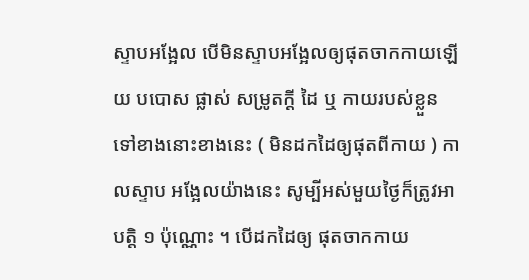ស្ទាបអង្អែល បើមិនស្ទាបអង្អែលឲ្យផុតចាកកាយឡើយ បបោស ផ្លាស់ សម្រូតក្តី ដៃ ឬ កាយរបស់ខ្លួនទៅខាងនោះខាងនេះ ( មិនដកដៃឲ្យផុតពីកាយ ) កាលស្ទាប អង្អែលយ៉ាងនេះ សូម្បីអស់មួយថ្ងៃក៏ត្រូវអាបត្តិ ១ ប៉ុណ្ណោះ ។ បើដកដៃឲ្យ ផុតចាកកាយ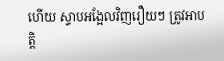ហើយ ស្ទាបអង្អែលវិញរឿយៗ ត្រូវអាបត្តិ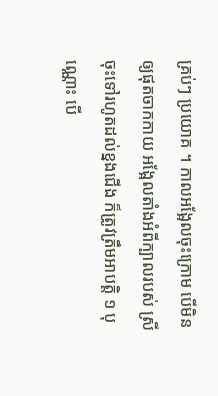គ្រប់ៗ ប្រយោគ ។ កាលអង្អែលចុះក្រោម បើមិនឲ្យផុតចាកកាយ អង្អែលតាំងអំពីក្បាលរបស់ ស្រី ចុះទៅរហូតដល់ខ្នងជើង ក៏ត្រូវត្រឹមអាបត្តិ ១ បុណ្ណោះ បើ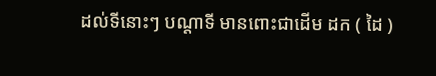ដល់ទីនោះៗ បណ្តាទី មានពោះជាដើម ដក ( ដៃ )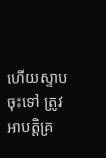ហើយស្ទាបចុះទៅ ត្រូវអាបត្តិគ្រ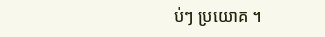ប់ៗ ប្រយោគ ។